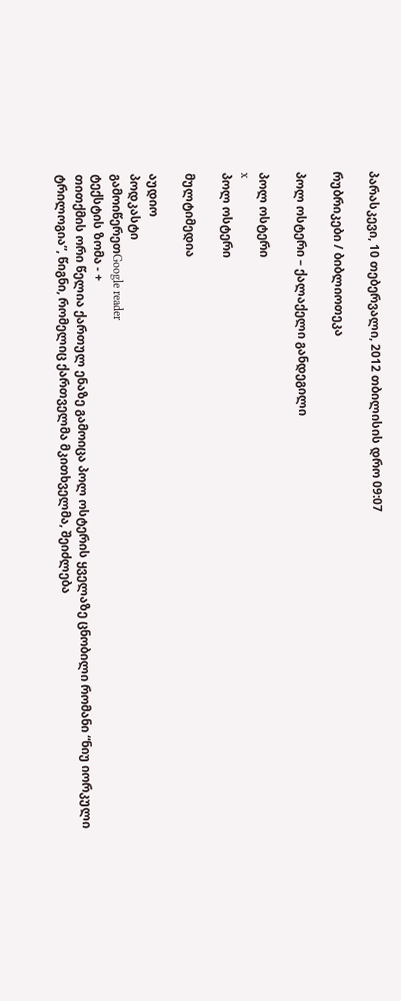პარასკევი, 10 თებერვალი, 2012 თბილისის დრო 09:07

რუბრიკები / ბიბლიოთეკა

პოლ ოსტერი – ქალაქელი განდეგილი

პოლ ოსტერი
x
პოლ ოსტერი

მულტიმედია

აუდიო
პოდკასტი
გამოიწერეთGoogle reader
ტექსტის ზომა - +
თითქმის ორი წელია ქართულ ენაზე გამოიცა პოლ ოსტერის ყველაზე ცნობილი რომანი “ნიუ იორკული ტრილოგია”, წიგნი, რომელიც ქართველმა მკითხველმა, შეიძლება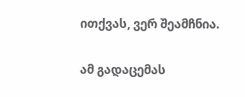ითქვას, ვერ შეამჩნია.

ამ გადაცემას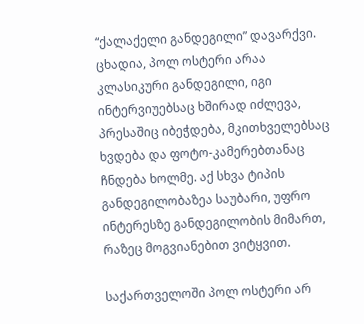“ქალაქელი განდეგილი” დავარქვი. ცხადია, პოლ ოსტერი არაა კლასიკური განდეგილი, იგი ინტერვიუებსაც ხშირად იძლევა, პრესაშიც იბეჭდება, მკითხველებსაც ხვდება და ფოტო-კამერებთანაც ჩნდება ხოლმე. აქ სხვა ტიპის განდეგილობაზეა საუბარი, უფრო ინტერესზე განდეგილობის მიმართ, რაზეც მოგვიანებით ვიტყვით.

საქართველოში პოლ ოსტერი არ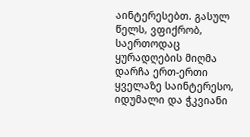აინტერესებთ. გასულ წელს, ვფიქრობ, საერთოდაც ყურადღების მიღმა დარჩა ერთ-ერთი ყველაზე საინტერესო, იდუმალი და ჭკვიანი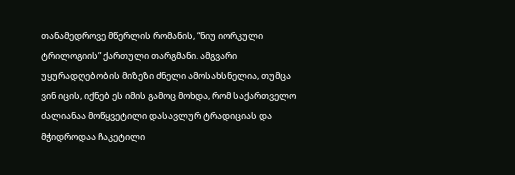თანამედროვე მწერლის რომანის, “ნიუ იორკული ტრილოგიის” ქართული თარგმანი. ამგვარი უყურადღებობის მიზეზი ძნელი ამოსახსნელია, თუმცა ვინ იცის, იქნებ ეს იმის გამოც მოხდა, რომ საქართველო ძალიანაა მოწყვეტილი დასავლურ ტრადიციას და მჭიდროდაა ჩაკეტილი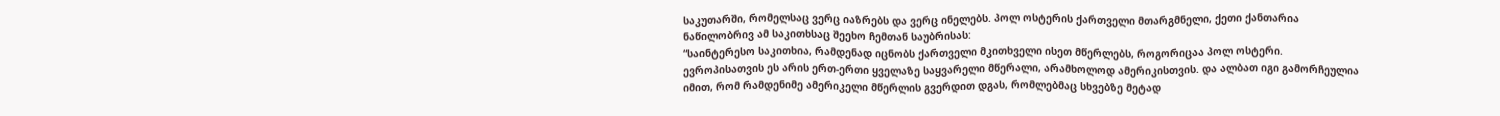საკუთარში, რომელსაც ვერც იაზრებს და ვერც ინელებს. პოლ ოსტერის ქართველი მთარგმნელი, ქეთი ქანთარია ნაწილობრივ ამ საკითხსაც შეეხო ჩემთან საუბრისას:
“საინტერესო საკითხია, რამდენად იცნობს ქართველი მკითხველი ისეთ მწერლებს, როგორიცაა პოლ ოსტერი. ევროპისათვის ეს არის ერთ-ერთი ყველაზე საყვარელი მწერალი, არამხოლოდ ამერიკისთვის. და ალბათ იგი გამორჩეულია იმით, რომ რამდენიმე ამერიკელი მწერლის გვერდით დგას, რომლებმაც სხვებზე მეტად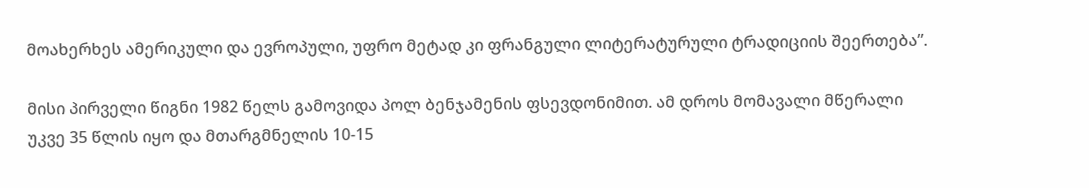მოახერხეს ამერიკული და ევროპული, უფრო მეტად კი ფრანგული ლიტერატურული ტრადიციის შეერთება”.

მისი პირველი წიგნი 1982 წელს გამოვიდა პოლ ბენჯამენის ფსევდონიმით. ამ დროს მომავალი მწერალი უკვე 35 წლის იყო და მთარგმნელის 10-15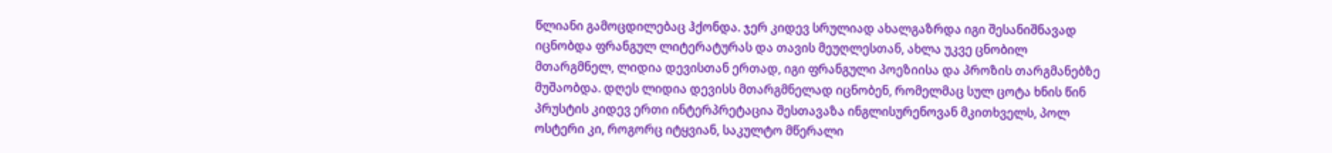წლიანი გამოცდილებაც ჰქონდა. ჯერ კიდევ სრულიად ახალგაზრდა იგი შესანიშნავად იცნობდა ფრანგულ ლიტერატურას და თავის მეუღლესთან, ახლა უკვე ცნობილ მთარგმნელ, ლიდია დევისთან ერთად, იგი ფრანგული პოეზიისა და პროზის თარგმანებზე მუშაობდა. დღეს ლიდია დევისს მთარგმნელად იცნობენ, რომელმაც სულ ცოტა ხნის წინ პრუსტის კიდევ ერთი ინტერპრეტაცია შესთავაზა ინგლისურენოვან მკითხველს, პოლ ოსტერი კი, როგორც იტყვიან, საკულტო მწერალი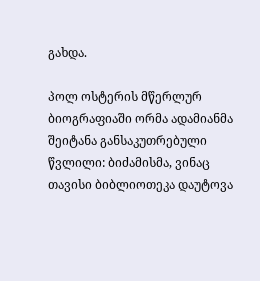გახდა.

პოლ ოსტერის მწერლურ ბიოგრაფიაში ორმა ადამიანმა შეიტანა განსაკუთრებული წვლილი: ბიძამისმა, ვინაც თავისი ბიბლიოთეკა დაუტოვა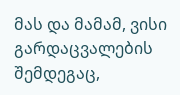მას და მამამ, ვისი გარდაცვალების შემდეგაც,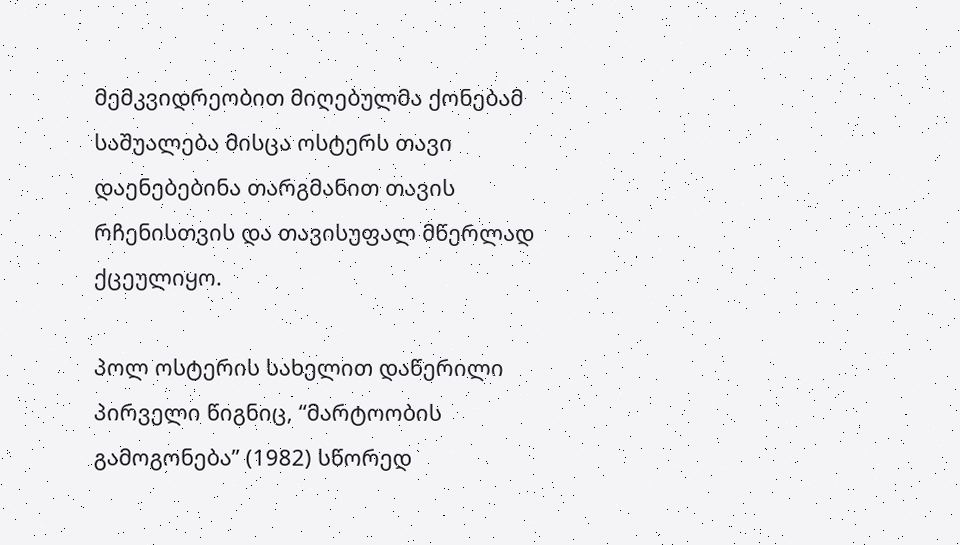მემკვიდრეობით მიღებულმა ქონებამ საშუალება მისცა ოსტერს თავი დაენებებინა თარგმანით თავის რჩენისთვის და თავისუფალ მწერლად ქცეულიყო.

პოლ ოსტერის სახელით დაწერილი პირველი წიგნიც, “მარტოობის გამოგონება” (1982) სწორედ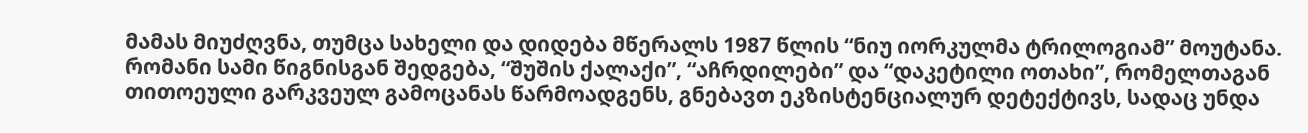მამას მიუძღვნა, თუმცა სახელი და დიდება მწერალს 1987 წლის “ნიუ იორკულმა ტრილოგიამ” მოუტანა. რომანი სამი წიგნისგან შედგება, “შუშის ქალაქი”, “აჩრდილები” და “დაკეტილი ოთახი”, რომელთაგან თითოეული გარკვეულ გამოცანას წარმოადგენს, გნებავთ ეკზისტენციალურ დეტექტივს, სადაც უნდა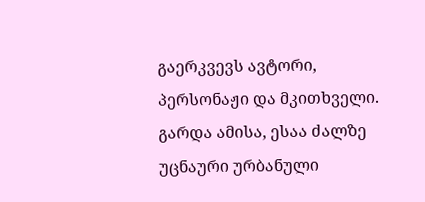გაერკვევს ავტორი, პერსონაჟი და მკითხველი. გარდა ამისა, ესაა ძალზე უცნაური ურბანული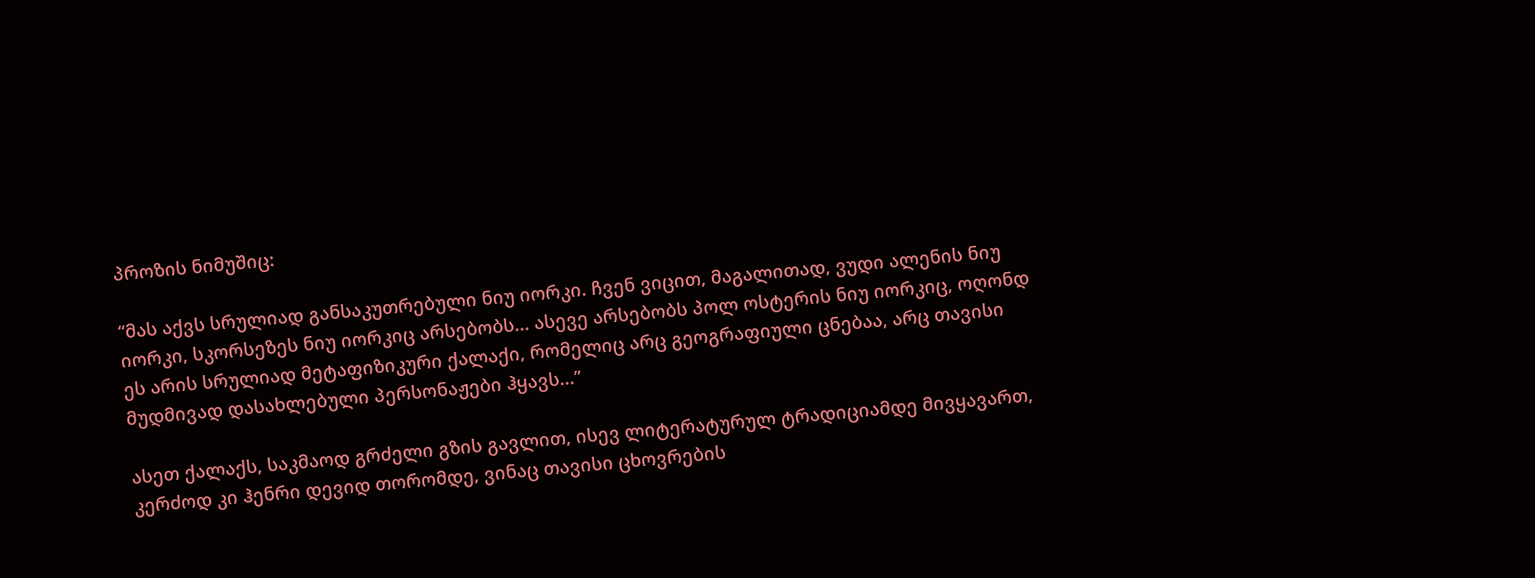პროზის ნიმუშიც:

“მას აქვს სრულიად განსაკუთრებული ნიუ იორკი. ჩვენ ვიცით, მაგალითად, ვუდი ალენის ნიუ იორკი, სკორსეზეს ნიუ იორკიც არსებობს... ასევე არსებობს პოლ ოსტერის ნიუ იორკიც, ოღონდ ეს არის სრულიად მეტაფიზიკური ქალაქი, რომელიც არც გეოგრაფიული ცნებაა, არც თავისი მუდმივად დასახლებული პერსონაჟები ჰყავს...”

ასეთ ქალაქს, საკმაოდ გრძელი გზის გავლით, ისევ ლიტერატურულ ტრადიციამდე მივყავართ, კერძოდ კი ჰენრი დევიდ თორომდე, ვინაც თავისი ცხოვრების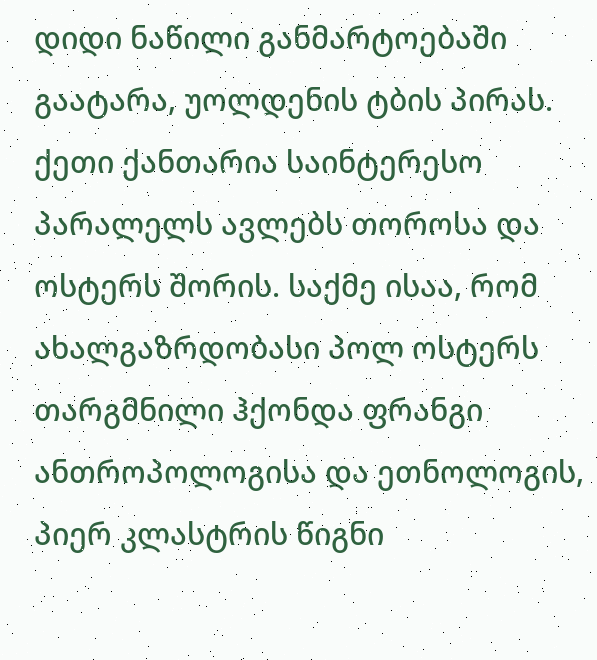დიდი ნაწილი განმარტოებაში გაატარა, უოლდენის ტბის პირას. ქეთი ქანთარია საინტერესო პარალელს ავლებს თოროსა და ოსტერს შორის. საქმე ისაა, რომ ახალგაზრდობასი პოლ ოსტერს თარგმნილი ჰქონდა ფრანგი ანთროპოლოგისა და ეთნოლოგის, პიერ კლასტრის წიგნი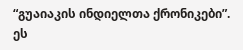“გუაიაკის ინდიელთა ქრონიკები”. ეს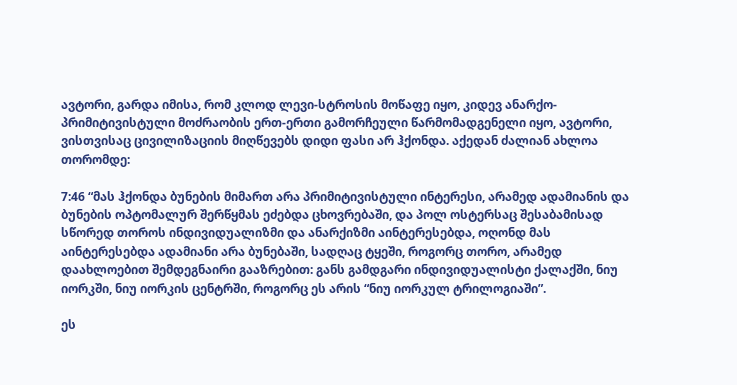ავტორი, გარდა იმისა, რომ კლოდ ლევი-სტროსის მოწაფე იყო, კიდევ ანარქო-პრიმიტივისტული მოძრაობის ერთ-ერთი გამორჩეული წარმომადგენელი იყო, ავტორი, ვისთვისაც ცივილიზაციის მიღწევებს დიდი ფასი არ ჰქონდა. აქედან ძალიან ახლოა თორომდე:

7:46 “მას ჰქონდა ბუნების მიმართ არა პრიმიტივისტული ინტერესი, არამედ ადამიანის და ბუნების ოპტომალურ შერწყმას ეძებდა ცხოვრებაში, და პოლ ოსტერსაც შესაბამისად სწორედ თოროს ინდივიდუალიზმი და ანარქიზმი აინტერესებდა, ოღონდ მას აინტერესებდა ადამიანი არა ბუნებაში, სადღაც ტყეში, როგორც თორო, არამედ დაახლოებით შემდეგნაირი გააზრებით: განს გამდგარი ინდივიდუალისტი ქალაქში, ნიუ იორკში, ნიუ იორკის ცენტრში, როგორც ეს არის “ნიუ იორკულ ტრილოგიაში”.

ეს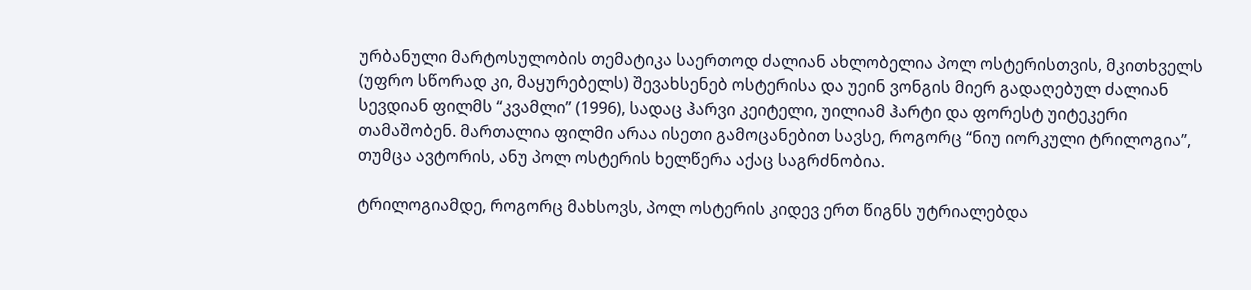ურბანული მარტოსულობის თემატიკა საერთოდ ძალიან ახლობელია პოლ ოსტერისთვის, მკითხველს (უფრო სწორად კი, მაყურებელს) შევახსენებ ოსტერისა და უეინ ვონგის მიერ გადაღებულ ძალიან სევდიან ფილმს “კვამლი” (1996), სადაც ჰარვი კეიტელი, უილიამ ჰარტი და ფორესტ უიტეკერი თამაშობენ. მართალია ფილმი არაა ისეთი გამოცანებით სავსე, როგორც “ნიუ იორკული ტრილოგია”, თუმცა ავტორის, ანუ პოლ ოსტერის ხელწერა აქაც საგრძნობია.

ტრილოგიამდე, როგორც მახსოვს, პოლ ოსტერის კიდევ ერთ წიგნს უტრიალებდა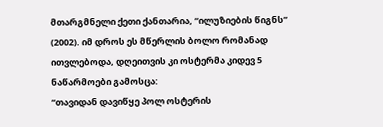მთარგმნელი ქეთი ქანთარია, “ილუზიების წიგნს” (2002). იმ დროს ეს მწერლის ბოლო რომანად ითვლებოდა, დღეითვის კი ოსტერმა კიდევ 5 ნაწარმოები გამოსცა:
“თავიდან დავიწყე პოლ ოსტერის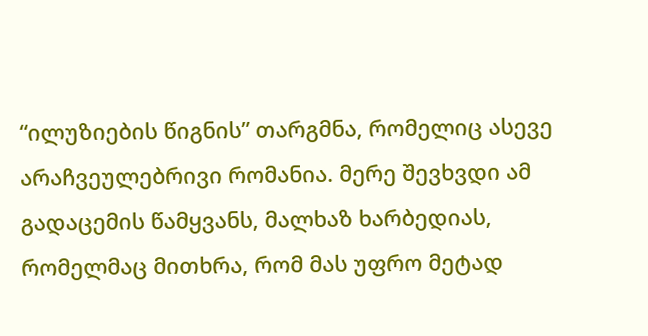“ილუზიების წიგნის” თარგმნა, რომელიც ასევე არაჩვეულებრივი რომანია. მერე შევხვდი ამ გადაცემის წამყვანს, მალხაზ ხარბედიას, რომელმაც მითხრა, რომ მას უფრო მეტად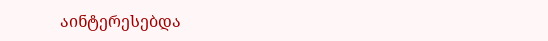აინტერესებდა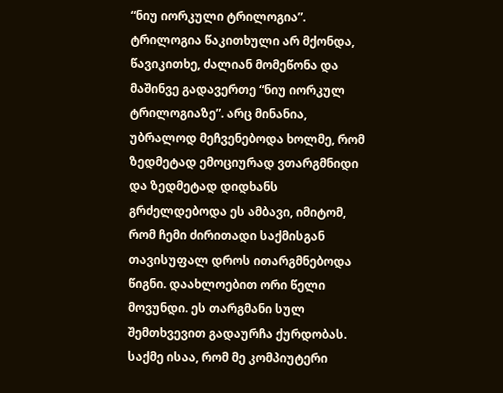“ნიუ იორკული ტრილოგია”. ტრილოგია წაკითხული არ მქონდა, წავიკითხე, ძალიან მომეწონა და მაშინვე გადავერთე “ნიუ იორკულ ტრილოგიაზე”. არც მინანია, უბრალოდ მეჩვენებოდა ხოლმე, რომ ზედმეტად ემოციურად ვთარგმნიდი და ზედმეტად დიდხანს გრძელდებოდა ეს ამბავი, იმიტომ, რომ ჩემი ძირითადი საქმისგან თავისუფალ დროს ითარგმნებოდა წიგნი. დაახლოებით ორი წელი მოვუნდი. ეს თარგმანი სულ შემთხვევით გადაურჩა ქურდობას. საქმე ისაა, რომ მე კომპიუტერი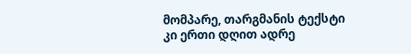მომპარე, თარგმანის ტექსტი კი ერთი დღით ადრე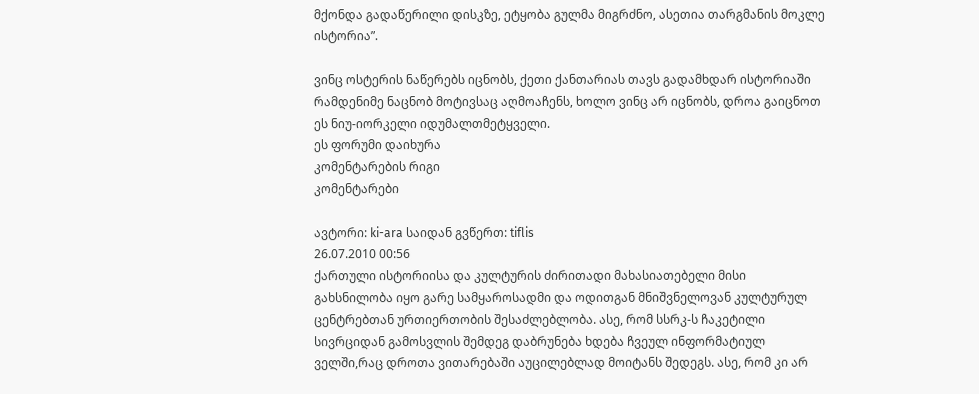მქონდა გადაწერილი დისკზე, ეტყობა გულმა მიგრძნო, ასეთია თარგმანის მოკლე ისტორია”.

ვინც ოსტერის ნაწერებს იცნობს, ქეთი ქანთარიას თავს გადამხდარ ისტორიაში რამდენიმე ნაცნობ მოტივსაც აღმოაჩენს, ხოლო ვინც არ იცნობს, დროა გაიცნოთ ეს ნიუ-იორკელი იდუმალთმეტყველი.
ეს ფორუმი დაიხურა
კომენტარების რიგი
კომენტარები

ავტორი: ki-ara საიდან გვწერთ: tiflis
26.07.2010 00:56
ქართული ისტორიისა და კულტურის ძირითადი მახასიათებელი მისი გახსნილობა იყო გარე სამყაროსადმი და ოდითგან მნიშვნელოვან კულტურულ ცენტრებთან ურთიერთობის შესაძლებლობა. ასე, რომ სსრკ-ს ჩაკეტილი სივრციდან გამოსვლის შემდეგ დაბრუნება ხდება ჩვეულ ინფორმატიულ ველში,რაც დროთა ვითარებაში აუცილებლად მოიტანს შედეგს. ასე, რომ კი არ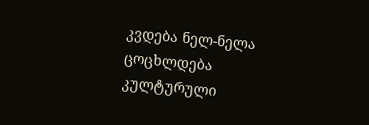კვდება ნელ-ნელა ცოცხლდება კულტურული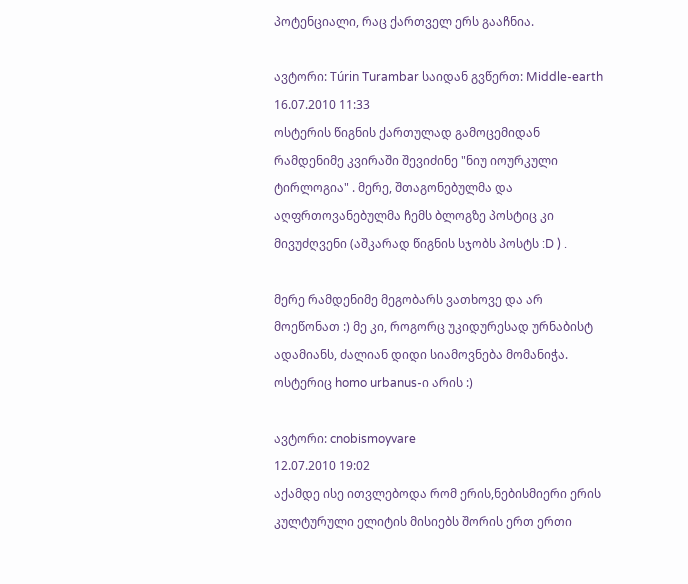პოტენციალი, რაც ქართველ ერს გააჩნია.

ავტორი: Túrin Turambar საიდან გვწერთ: Middle-earth
16.07.2010 11:33
ოსტერის წიგნის ქართულად გამოცემიდან რამდენიმე კვირაში შევიძინე "ნიუ იოურკული ტირლოგია" . მერე, შთაგონებულმა და აღფრთოვანებულმა ჩემს ბლოგზე პოსტიც კი მივუძღვენი (აშკარად წიგნის სჯობს პოსტს :D ) .

მერე რამდენიმე მეგობარს ვათხოვე და არ მოეწონათ :) მე კი, როგორც უკიდურესად ურნაბისტ ადამიანს, ძალიან დიდი სიამოვნება მომანიჭა. ოსტერიც homo urbanus-ი არის :)

ავტორი: cnobismoyvare
12.07.2010 19:02
აქამდე ისე ითვლებოდა რომ ერის,ნებისმიერი ერის კულტურული ელიტის მისიებს შორის ერთ ერთი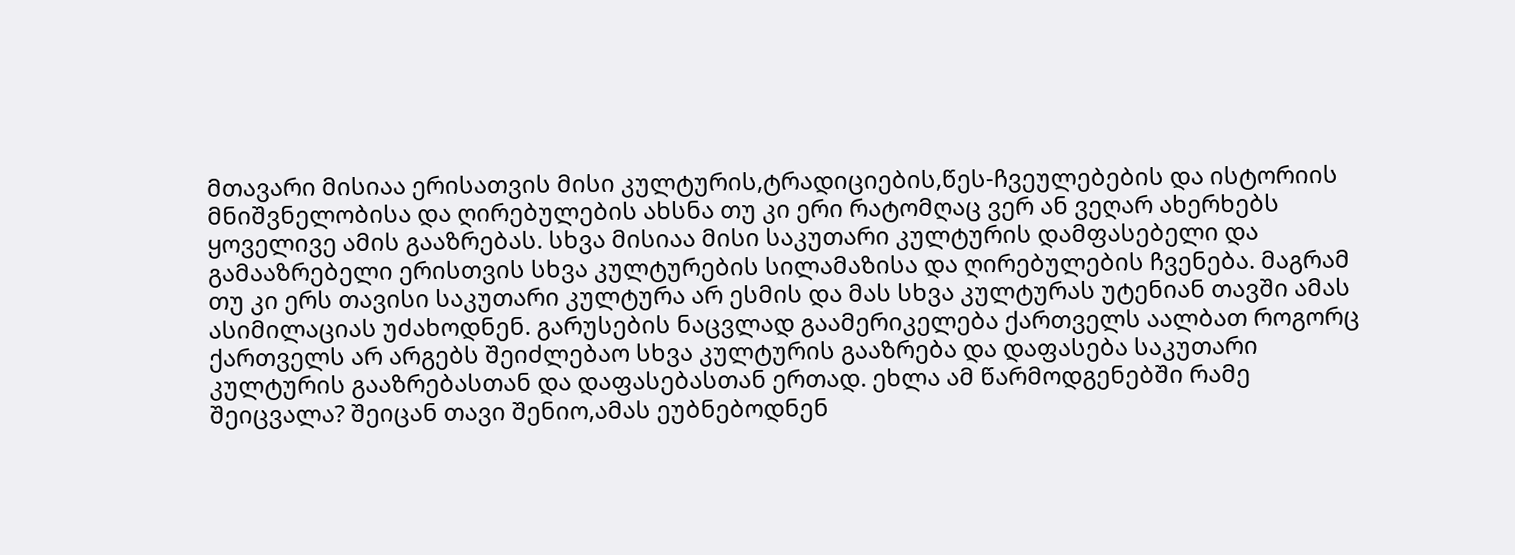მთავარი მისიაა ერისათვის მისი კულტურის,ტრადიციების,წეს-ჩვეულებების და ისტორიის მნიშვნელობისა და ღირებულების ახსნა თუ კი ერი რატომღაც ვერ ან ვეღარ ახერხებს ყოველივე ამის გააზრებას. სხვა მისიაა მისი საკუთარი კულტურის დამფასებელი და გამააზრებელი ერისთვის სხვა კულტურების სილამაზისა და ღირებულების ჩვენება. მაგრამ თუ კი ერს თავისი საკუთარი კულტურა არ ესმის და მას სხვა კულტურას უტენიან თავში ამას ასიმილაციას უძახოდნენ. გარუსების ნაცვლად გაამერიკელება ქართველს აალბათ როგორც ქართველს არ არგებს შეიძლებაო სხვა კულტურის გააზრება და დაფასება საკუთარი კულტურის გააზრებასთან და დაფასებასთან ერთად. ეხლა ამ წარმოდგენებში რამე შეიცვალა? შეიცან თავი შენიო,ამას ეუბნებოდნენ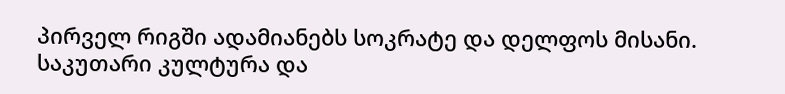პირველ რიგში ადამიანებს სოკრატე და დელფოს მისანი. საკუთარი კულტურა და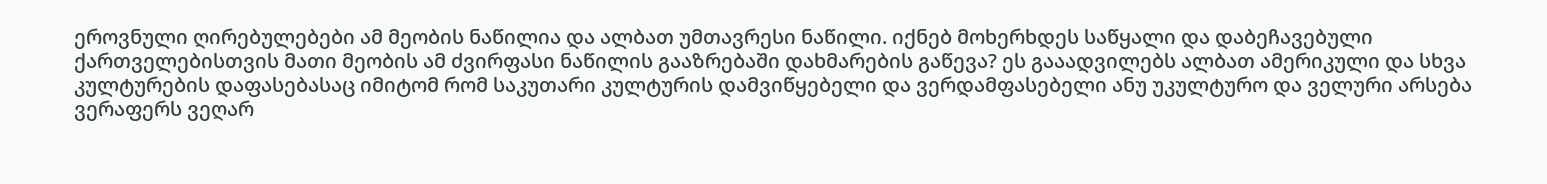ეროვნული ღირებულებები ამ მეობის ნაწილია და ალბათ უმთავრესი ნაწილი. იქნებ მოხერხდეს საწყალი და დაბეჩავებული ქართველებისთვის მათი მეობის ამ ძვირფასი ნაწილის გააზრებაში დახმარების გაწევა? ეს გააადვილებს ალბათ ამერიკული და სხვა კულტურების დაფასებასაც იმიტომ რომ საკუთარი კულტურის დამვიწყებელი და ვერდამფასებელი ანუ უკულტურო და ველური არსება ვერაფერს ვეღარ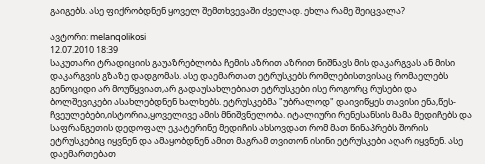გაიგებს. ასე ფიქრობდნენ ყოველ შემთხვევაში ძველად. ეხლა რამე შეიცვალა?

ავტორი: melanqolikosi
12.07.2010 18:39
საკუთარი ტრადიციის გაუაზრებლობა ჩემის აზრით აზრით ნიშნავს მის დაკარგვას ან მისი დაკარგვის გზაზე დადგომას. ასე დაემართათ ეტრუსკებს რომლებისთვისაც რომაელებს გენოციდი არ მოუწყვიათ,არ გადაუსახლებიათ ეტრუსკები ისე როგორც რუსები და ბოლშევიკები ასახლებდნენ ხალხებს. ეტრუსკებმა "უბრალოდ" დაივიწყეს თავისი ენა,წეს-ჩვეულებები,ისტორია,ყოველივე ამის მნიშვნელობა. იტალიური რენესანსის მამა მედიჩებს და საფრანგეთის დედოფალ ეკატერინე მედიჩის ახსოვდათ რომ მათ წინაპრებს შორის ეტრუსკებიც იყვნენ და ამაყობდნენ ამით მაგრამ თვითონ ისინი ეტრუსკები აღარ იყვნენ. ასე დაემართებათ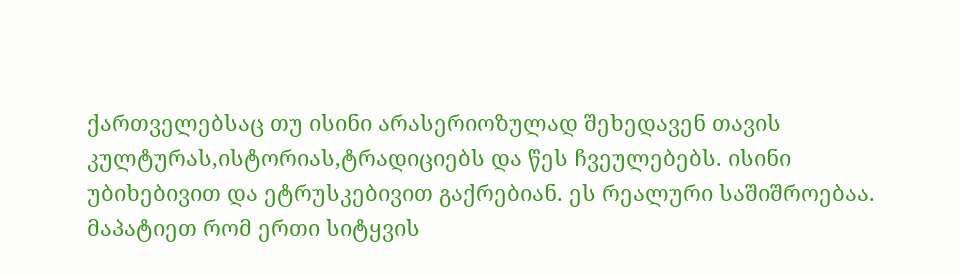ქართველებსაც თუ ისინი არასერიოზულად შეხედავენ თავის კულტურას,ისტორიას,ტრადიციებს და წეს ჩვეულებებს. ისინი უბიხებივით და ეტრუსკებივით გაქრებიან. ეს რეალური საშიშროებაა. მაპატიეთ რომ ერთი სიტყვის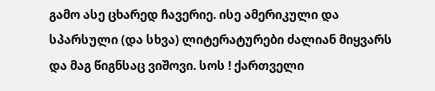გამო ასე ცხარედ ჩავერიე. ისე ამერიკული და სპარსული (და სხვა) ლიტერატურები ძალიან მიყვარს და მაგ წიგნსაც ვიშოვი. სოს ! ქართველი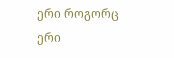ერი როგორც ერი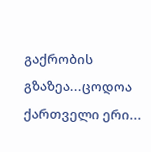გაქრობის გზაზეა...ცოდოა ქართველი ერი...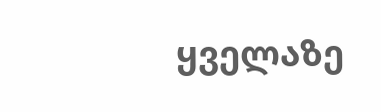ყველაზე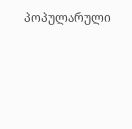პოპულარული